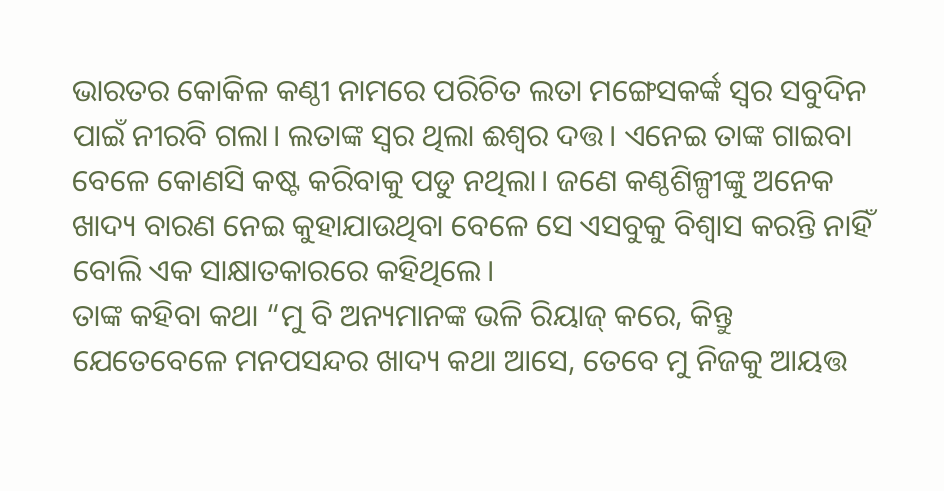ଭାରତର କୋକିଳ କଣ୍ଠୀ ନାମରେ ପରିଚିତ ଲତା ମଙ୍ଗେସକର୍ଙ୍କ ସ୍ୱର ସବୁଦିନ ପାଇଁ ନୀରବି ଗଲା। ଲତାଙ୍କ ସ୍ୱର ଥିଲା ଈଶ୍ୱର ଦତ୍ତ। ଏନେଇ ତାଙ୍କ ଗାଇବା ବେଳେ କୋଣସି କଷ୍ଟ କରିବାକୁ ପଡୁ ନଥିଲା। ଜଣେ କଣ୍ଠଶିଳ୍ପୀଙ୍କୁ ଅନେକ ଖାଦ୍ୟ ବାରଣ ନେଇ କୁହାଯାଉଥିବା ବେଳେ ସେ ଏସବୁକୁ ବିଶ୍ୱାସ କରନ୍ତି ନାହିଁ ବୋଲି ଏକ ସାକ୍ଷାତକାରରେ କହିଥିଲେ।
ତାଙ୍କ କହିବା କଥା “ମୁ ବି ଅନ୍ୟମାନଙ୍କ ଭଳି ରିୟାଜ୍ କରେ, କିନ୍ତୁ ଯେତେବେଳେ ମନପସନ୍ଦର ଖାଦ୍ୟ କଥା ଆସେ, ତେବେ ମୁ ନିଜକୁ ଆୟତ୍ତ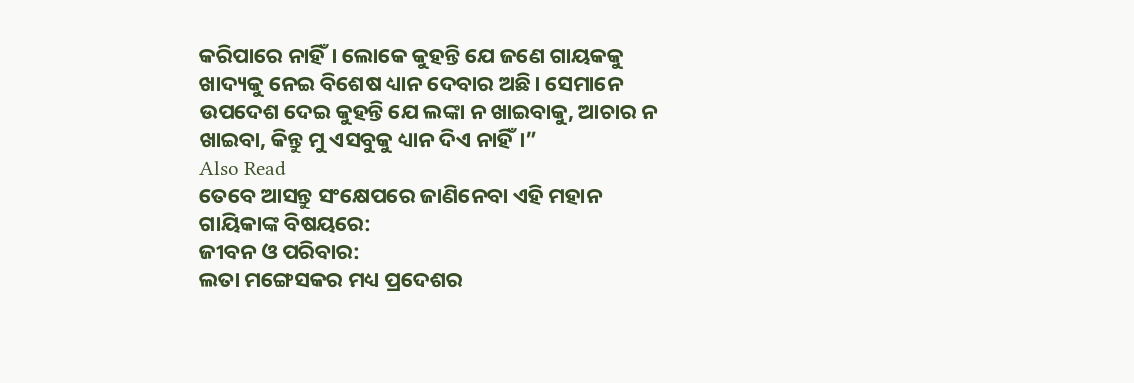କରିପାରେ ନାହିଁ। ଲୋକେ କୁହନ୍ତି ଯେ ଜଣେ ଗାୟକକୁ ଖାଦ୍ୟକୁ ନେଇ ବିଶେଷ ଧ୍ୟାନ ଦେବାର ଅଛି। ସେମାନେ ଉପଦେଶ ଦେଇ କୁହନ୍ତି ଯେ ଲଙ୍କା ନ ଖାଇବାକୁ, ଆଚାର ନ ଖାଇବା, କିନ୍ତୁ ମୁ ଏସବୁକୁ ଧ୍ୟାନ ଦିଏ ନାହିଁ।”
Also Read
ତେବେ ଆସନ୍ତୁ ସଂକ୍ଷେପରେ ଜାଣିନେବା ଏହି ମହାନ ଗାୟିକାଙ୍କ ବିଷୟରେ:
ଜୀବନ ଓ ପରିବାର:
ଲତା ମଙ୍ଗେସକର ମଧ୍ୟ ପ୍ରଦେଶର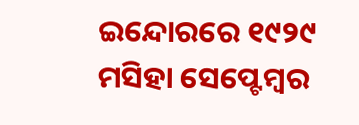ଇନ୍ଦୋରରେ ୧୯୨୯ ମସିହା ସେପ୍ଟେମ୍ବର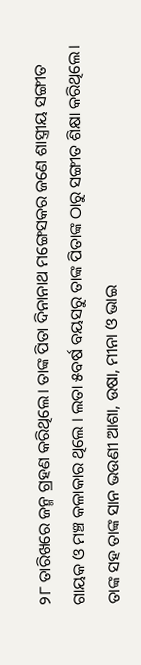୨୮ ତାରିଖରେ ଜନ୍ମ ଗ୍ରହଣ କରିଥିଲେ। ତାଙ୍କ ପିତା ଦିନାନାଥ ମଙ୍ଗେସକର ଜଣେ ଶାସ୍ତ୍ରୀୟ ସଙ୍ଗୀତ ଗାୟକ ଓ ମଞ୍ଚ କଳାକାର ଥିଲେ । ଲତା ୫ବର୍ଷ ବୟସରୁ ତାଙ୍କ ପିତାଙ୍କ ଠାରୁ ସଙ୍ଗୀତ ଶିକ୍ଷା କରିଥିଲେ। ତାଙ୍କ ସହ ତାଙ୍କ ସାନ ଭଉଣୀ ଆଶା, ଉଷା, ମୀନା ଓ ଭାଇ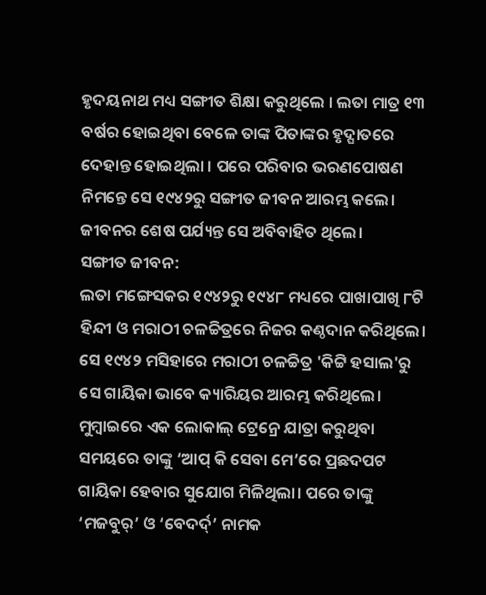ହୃଦୟନାଥ ମଧ୍ୟ ସଙ୍ଗୀତ ଶିକ୍ଷା କରୁଥିଲେ । ଲତା ମାତ୍ର ୧୩ ବର୍ଷର ହୋଇଥିବା ବେଳେ ତାଙ୍କ ପିତାଙ୍କର ହୃଦ୍ଘାତରେ ଦେହାନ୍ତ ହୋଇଥିଲା । ପରେ ପରିବାର ଭରଣପୋଷଣ ନିମନ୍ତେ ସେ ୧୯୪୨ରୁ ସଙ୍ଗୀତ ଜୀବନ ଆରମ୍ଭ କଲେ। ଜୀବନର ଶେଷ ପର୍ଯ୍ୟନ୍ତ ସେ ଅବିବାହିତ ଥିଲେ।
ସଙ୍ଗୀତ ଜୀବନ:
ଲତା ମଙ୍ଗେସକର ୧୯୪୨ରୁ ୧୯୪୮ ମଧ୍ୟରେ ପାଖାପାଖି ୮ଟି ହିନ୍ଦୀ ଓ ମରାଠୀ ଚଳଚ୍ଚିତ୍ରରେ ନିଜର କଣ୍ଠଦାନ କରିଥିଲେ। ସେ ୧୯୪୨ ମସିହାରେ ମରାଠୀ ଚଳଚ୍ଚିତ୍ର 'କିଟ୍ଟି ହସାଲ'ରୁ ସେ ଗାୟିକା ଭାବେ କ୍ୟାରିୟର ଆରମ୍ଭ କରିଥିଲେ। ମୁମ୍ବାଇରେ ଏକ ଲୋକାଲ୍ ଟ୍ରେନ୍ରେ ଯାତ୍ରା କରୁଥିବା ସମୟରେ ତାଙ୍କୁ ‘ଆପ୍ କି ସେବା ମେ’ରେ ପ୍ରଛଦପଟ ଗାୟିକା ହେବାର ସୁଯୋଗ ମିଳିଥିଲା। ପରେ ତାଙ୍କୁ ‘ମଜବୁର୍’ ଓ ‘ବେଦର୍ଦ୍’ ନାମକ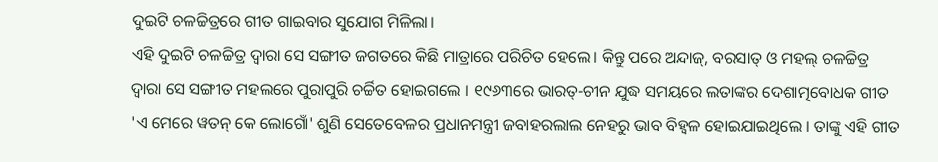ଦୁଇଟି ଚଳଚ୍ଚିତ୍ରରେ ଗୀତ ଗାଇବାର ସୁଯୋଗ ମିଳିଲା।
ଏହି ଦୁଇଟି ଚଳଚ୍ଚିତ୍ର ଦ୍ୱାରା ସେ ସଙ୍ଗୀତ ଜଗତରେ କିଛି ମାତ୍ରାରେ ପରିଚିତ ହେଲେ। କିନ୍ତୁ ପରେ ଅନ୍ଦାଜ୍, ବରସାତ୍ ଓ ମହଲ୍ ଚଳଚ୍ଚିତ୍ର ଦ୍ୱାରା ସେ ସଙ୍ଗୀତ ମହଲରେ ପୁରାପୁରି ଚର୍ଚ୍ଚିତ ହୋଇଗଲେ । ୧୯୬୩ରେ ଭାରତ୍-ଚୀନ ଯୁଦ୍ଧ ସମୟରେ ଲତାଙ୍କର ଦେଶାତ୍ମବୋଧକ ଗୀତ 'ଏ ମେରେ ୱତନ୍ କେ ଲୋଗୋଁ' ଶୁଣି ସେତେବେଳର ପ୍ରଧାନମନ୍ତ୍ରୀ ଜବାହରଲାଲ ନେହରୁ ଭାବ ବିହ୍ୱଳ ହୋଇଯାଇଥିଲେ । ତାଙ୍କୁ ଏହି ଗୀତ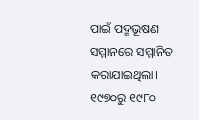ପାଇଁ ପଦ୍ମଭୂଷଣ ସମ୍ମାନରେ ସମ୍ମାନିତ କରାଯାଇଥିଲା। ୧୯୭୦ରୁ ୧୯୮୦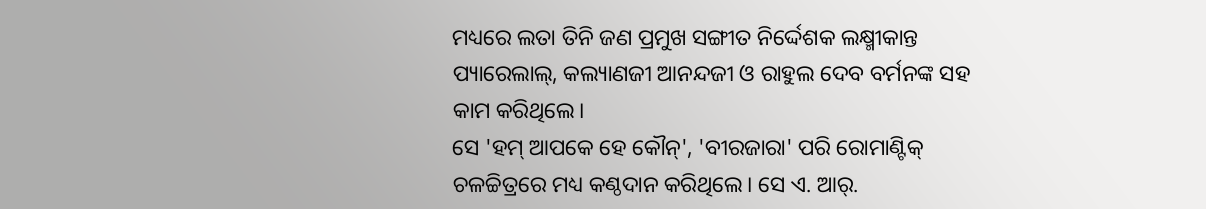ମଧ୍ୟରେ ଲତା ତିନି ଜଣ ପ୍ରମୁଖ ସଙ୍ଗୀତ ନିର୍ଦ୍ଦେଶକ ଲକ୍ଷ୍ମୀକାନ୍ତ ପ୍ୟାରେଲାଲ୍, କଲ୍ୟାଣଜୀ ଆନନ୍ଦଜୀ ଓ ରାହୁଲ ଦେବ ବର୍ମନଙ୍କ ସହ କାମ କରିଥିଲେ।
ସେ 'ହମ୍ ଆପକେ ହେ କୌନ୍', 'ବୀରଜାରା' ପରି ରୋମାଣ୍ଟିକ୍ ଚଳଚ୍ଚିତ୍ରରେ ମଧ୍ୟ କଣ୍ଠଦାନ କରିଥିଲେ। ସେ ଏ. ଆର୍.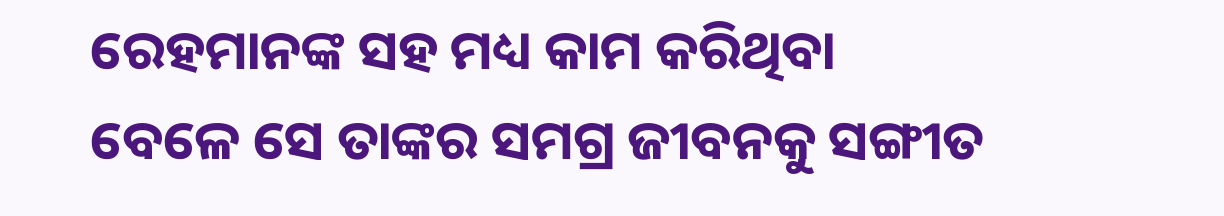ରେହମାନଙ୍କ ସହ ମଧ୍ୟ କାମ କରିଥିବା ବେଳେ ସେ ତାଙ୍କର ସମଗ୍ର ଜୀବନକୁ ସଙ୍ଗୀତ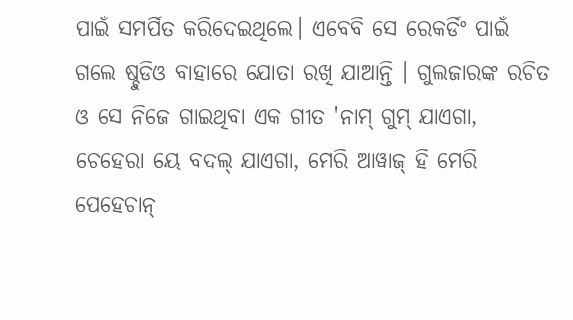ପାଇଁ ସମର୍ପିତ କରିଦେଇଥିଲେ। ଏବେବି ସେ ରେକର୍ଡିଂ ପାଇଁ ଗଲେ ଷ୍ଚୁଡିଓ ବାହାରେ ଯୋତା ରଖି ଯାଆନ୍ତି । ଗୁଲଜାରଙ୍କ ରଚିତ ଓ ସେ ନିଜେ ଗାଇଥିବା ଏକ ଗୀତ 'ନାମ୍ ଗୁମ୍ ଯାଏଗା, ଚେହେରା ୟେ ବଦଲ୍ ଯାଏଗା, ମେରି ଆୱାଜ୍ ହି ମେରି ପେହେଚାନ୍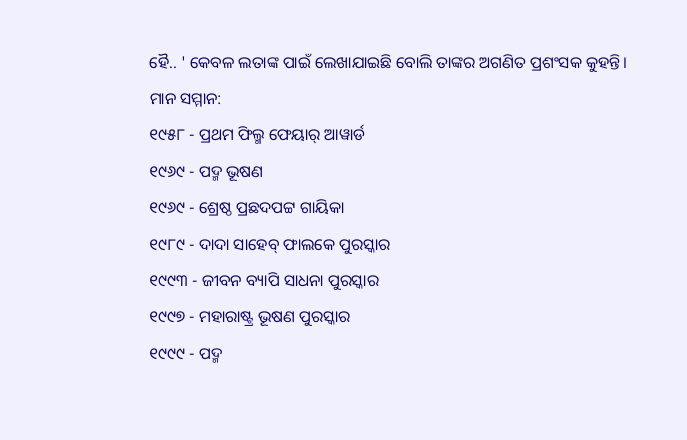ହୈ.. ' କେବଳ ଲତାଙ୍କ ପାଇଁ ଲେଖାଯାଇଛି ବୋଲି ତାଙ୍କର ଅଗଣିତ ପ୍ରଶଂସକ କୁହନ୍ତି।
ମାନ ସମ୍ମାନ:
୧୯୫୮ - ପ୍ରଥମ ଫିଲ୍ମ ଫେୟାର୍ ଆୱାର୍ଡ
୧୯୬୯ - ପଦ୍ମ ଭୂଷଣ
୧୯୬୯ - ଶ୍ରେଷ୍ଠ ପ୍ରଛଦପଟ୍ଟ ଗାୟିକା
୧୯୮୯ - ଦାଦା ସାହେବ୍ ଫାଲକେ ପୁରସ୍କାର
୧୯୯୩ - ଜୀବନ ବ୍ୟାପି ସାଧନା ପୁରସ୍କାର
୧୯୯୭ - ମହାରାଷ୍ଟ୍ର ଭୂଷଣ ପୁରସ୍କାର
୧୯୯୯ - ପଦ୍ମ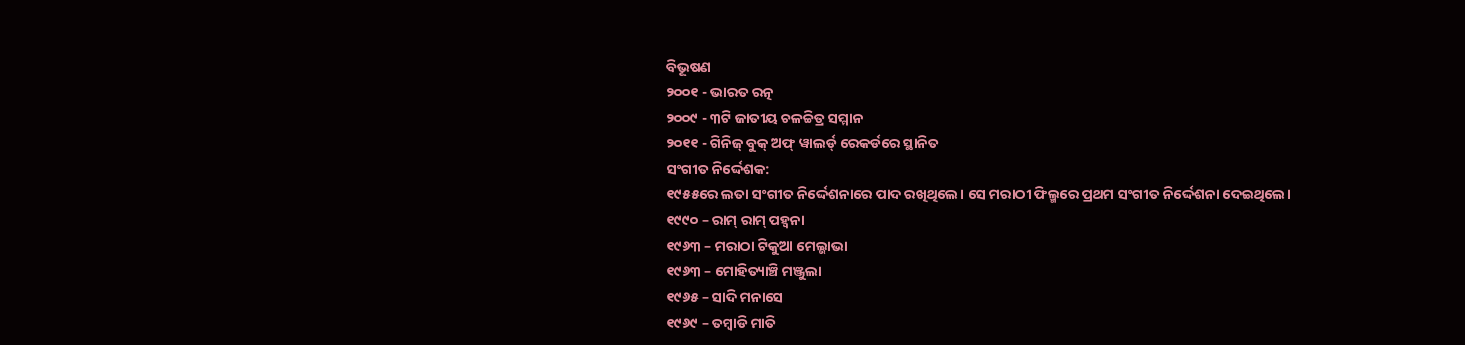ବିଭୂଷଣ
୨୦୦୧ - ଭାରତ ରତ୍ନ
୨୦୦୯ - ୩ଟି ଜାତୀୟ ଚଳଚ୍ଚିତ୍ର ସମ୍ମାନ
୨୦୧୧ - ଗିନିଜ୍ ବୁକ୍ ଅଫ୍ ୱାଲର୍ଡ୍ ରେକର୍ଡରେ ସ୍ଥାନିତ
ସଂଗୀତ ନିର୍ଦ୍ଦେଶକ:
୧୯୫୫ରେ ଲତା ସଂଗୀତ ନିର୍ଦ୍ଦେଶନାରେ ପାଦ ରଖିଥିଲେ। ସେ ମରାଠୀ ଫିଲ୍ମରେ ପ୍ରଥମ ସଂଗୀତ ନିର୍ଦ୍ଦେଶନା ଦେଇଥିଲେ।
୧୯୯୦ – ରାମ୍ ରାମ୍ ପହ୍ୱନା
୧୯୬୩ – ମରାଠା ଟିକୁଆ ମେଲ୍ଭାଭା
୧୯୬୩ – ମୋହିତ୍ୟାଞ୍ଚି ମଞ୍ଜୁଲା
୧୯୬୫ – ସାଦି ମନାସେ
୧୯୬୯ – ତମ୍ବାଡି ମାତି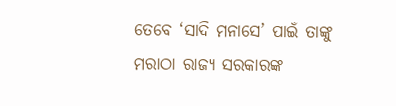ତେବେ ‘ସାଦି ମନାସେ’ ପାଇଁ ତାଙ୍କୁ ମରାଠା ରାଜ୍ୟ ସରକାରଙ୍କ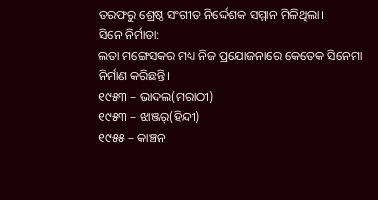ତରଫରୁ ଶ୍ରେଷ୍ଠ ସଂଗୀତ ନିର୍ଦ୍ଦେଶକ ସମ୍ମାନ ମିଳିଥିଲା।
ସିନେ ନିର୍ମାତା:
ଲତା ମଙ୍ଗେସକର ମଧ୍ୟ ନିଜ ପ୍ରଯୋଜନାରେ କେତେକ ସିନେମା ନିର୍ମାଣ କରିଛନ୍ତି।
୧୯୫୩ – ଭାଦଲ(ମରାଠୀ)
୧୯୫୩ – ଝାଞ୍ଜର୍(ହିନ୍ଦୀ)
୧୯୫୫ – କାଞ୍ଚନ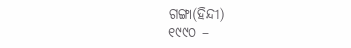ଗଙ୍ଗା(ହିନ୍ଦୀ)
୧୯୯୦ –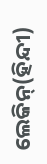ଲେକିନ୍(ହିନ୍ଦୀ)